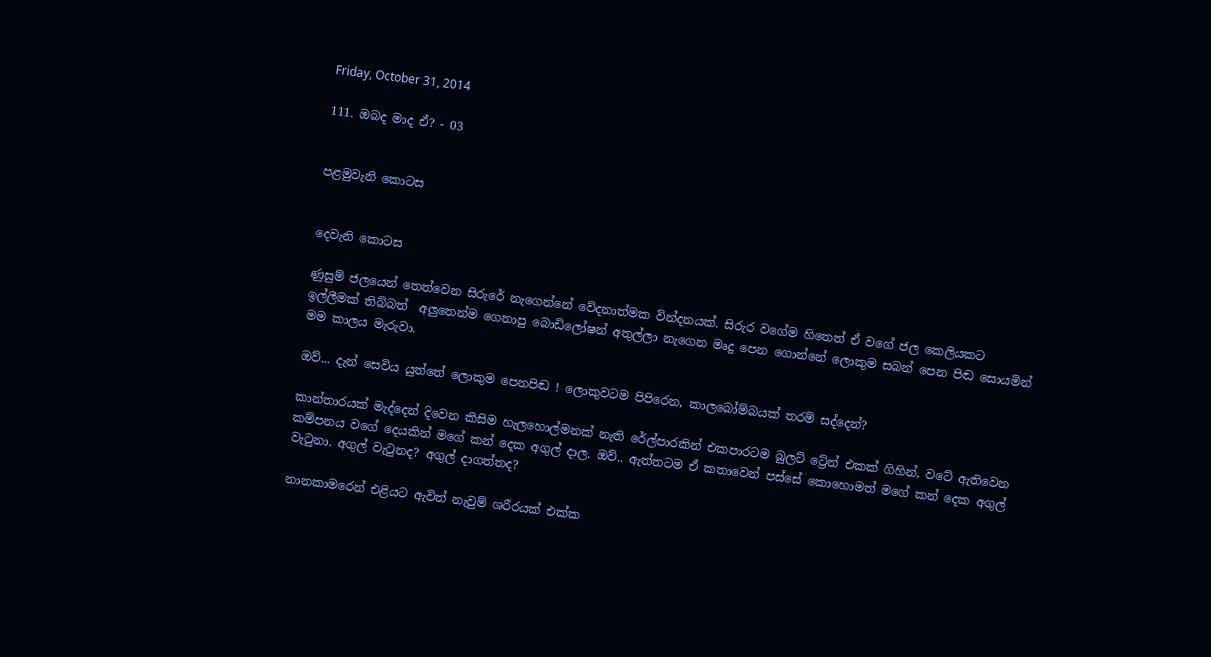Friday, October 31, 2014

111. ඔබද මාද ඒ? - 03


පළමුවැනි කොටස


දෙවැනි කොටස

ණුසුම් ජලයෙන් තෙත්වෙන සිරුරේ නැගෙන්නේ වේදනාත්මක වින්දනයක්. සිරුර වගේම හිතෙත් ඒ වගේ ජල කෙලියකට ඉල්ලීමක් තිබ්බත්  අලුතෙන්ම ගෙනාපු බොඩිලෝෂන් අතුල්ලා නැගෙන මෘදු පෙන ගොන්නේ ලොකුම සබන් පෙන පිඬ සොයමින් මම කාලය මැරුවා.

ඔව්... දැන් සෙවිය යුත්තේ ලොකුම පෙනපිඬ ! ලොකුවටම පිපිරෙන, කාලබෝම්බයක් තරම් සද්දෙන්?

කාන්තාරයක් මැද්දෙන් දිවෙන කිසිම හැලහොල්මනක් නැති රේල්පාරකින් එකපාරටම බුලට් ට්‍රේන් එකක් ගිහින්, වටේ ඇතිවෙන කම්පනය වගේ දෙයකින් මගේ කන් දෙක අගුල් දාල. ඔව්.. ඇත්තටම ඒ කතාවෙන් පස්සේ කොහොමත් මගේ කන් දෙක අගුල් වැටුනා. අගුල් වැටුනද? අගුල් දාගත්තද?

නානකාමරෙන් එළියට ඇවිත් නැවුම් ශරීරයක් එක්ක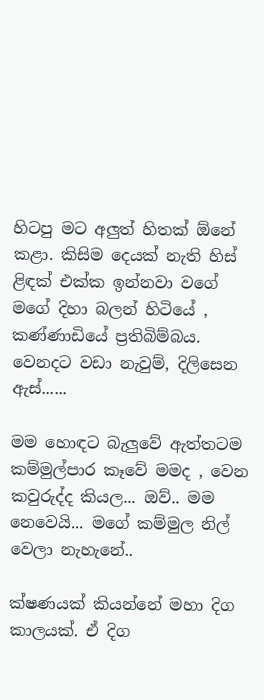හිටපු මට අලුත් හිතක් ඕනේ කළා. කිසිම දෙයක් නැති හිස් ළිඳක් එක්ක ඉන්නවා වගේ මගේ දිහා බලන් හිටියේ , කණ්ණාඩියේ ප්‍රතිබිම්බය. වෙනදට වඩා නැවුම්, දිලිසෙන ඇස්......

මම හොඳට බැලුවේ ඇත්තටම කම්මුල්පාර කෑවේ මමද , වෙන කවුරුද්ද කියල... ඔව්.. මම නෙවෙයි... මගේ කම්මුල නිල් වෙලා නැහැනේ..

ක්ෂණයක් කියන්නේ මහා දිග කාලයක්. ඒ දිග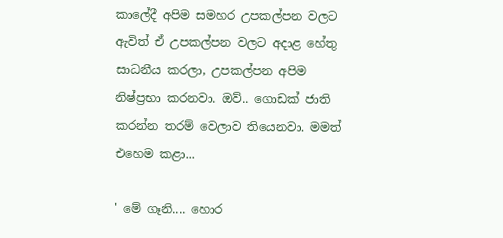කාලේදී අපිම සමහර උපකල්පන වලට ඇවිත් ඒ උපකල්පන වලට අදාළ හේතු සාධනීය කරලා, උපකල්පන අපිම නිෂ්ප්‍රභා කරනවා. ඔව්.. ගොඩක් ජාති කරන්න තරම් වෙලාව තියෙනවා. මමත් එහෙම කළා...

' මේ ගෑනි.... හොර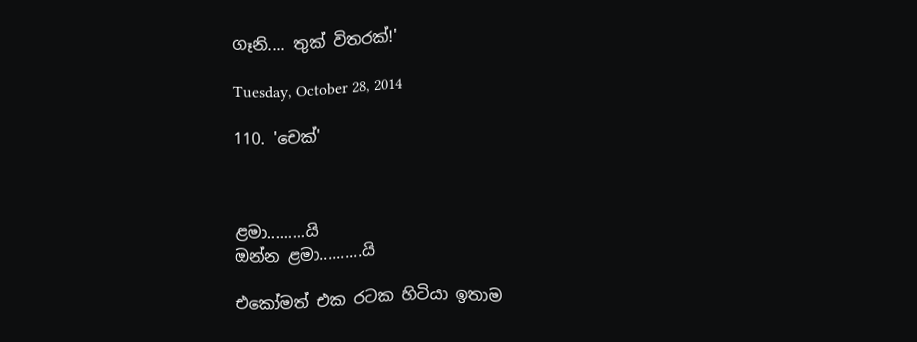ගෑනි.... තුක් විතරක්!'

Tuesday, October 28, 2014

110. 'චෙක්'



ළමා.........යි
ඔන්න ළමා..........යි

එකෝමත් එක රටක හිටියා ඉතාම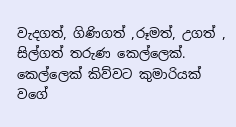වැදගත්, ගිණිගත් ,රූමත්, උගත් , සිල්ගත් තරුණ කෙල්ලෙක්. කෙල්ලෙක් කිව්වට කුමාරියක් වගේ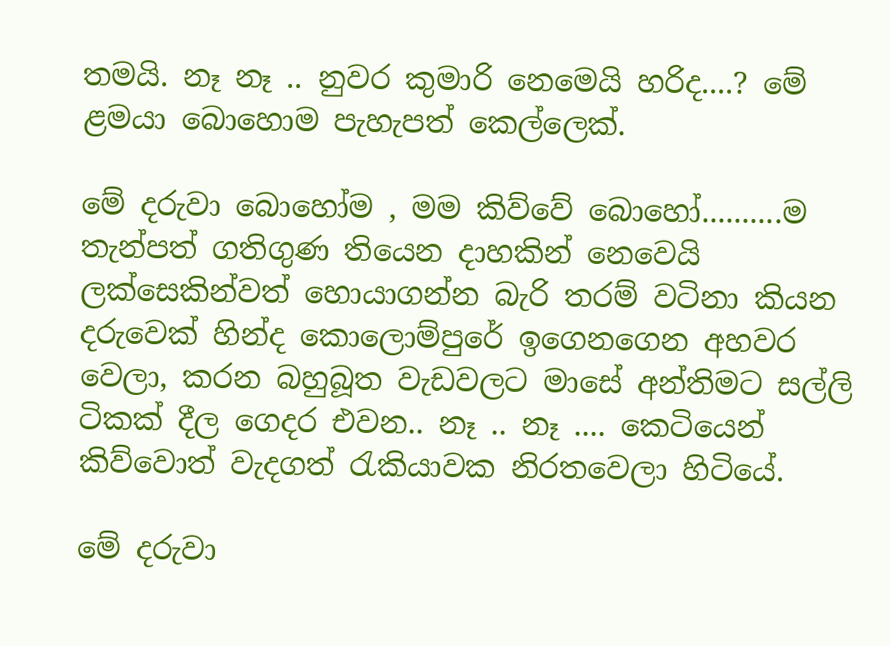තමයි. නෑ නෑ .. නුවර කුමාරි නෙමෙයි හරිද....? මේ ළමයා බොහොම පැහැපත් කෙල්ලෙක්.

මේ දරුවා බොහෝම , මම කිව්වේ බොහෝ..........ම තැන්පත් ගතිගුණ තියෙන දාහකින් නෙවෙයි ලක්සෙකින්වත් හොයාගන්න බැරි තරම් වටිනා කියන දරුවෙක් හින්ද කොලොම්පුරේ ඉගෙනගෙන අහවර වෙලා, කරන බහුබූත වැඩවලට මාසේ අන්තිමට සල්ලි ටිකක් දීල ගෙදර එවන.. නෑ .. නෑ .... කෙටියෙන් කිව්වොත් වැදගත් රැකියාවක නිරතවෙලා හිටියේ.

මේ දරුවා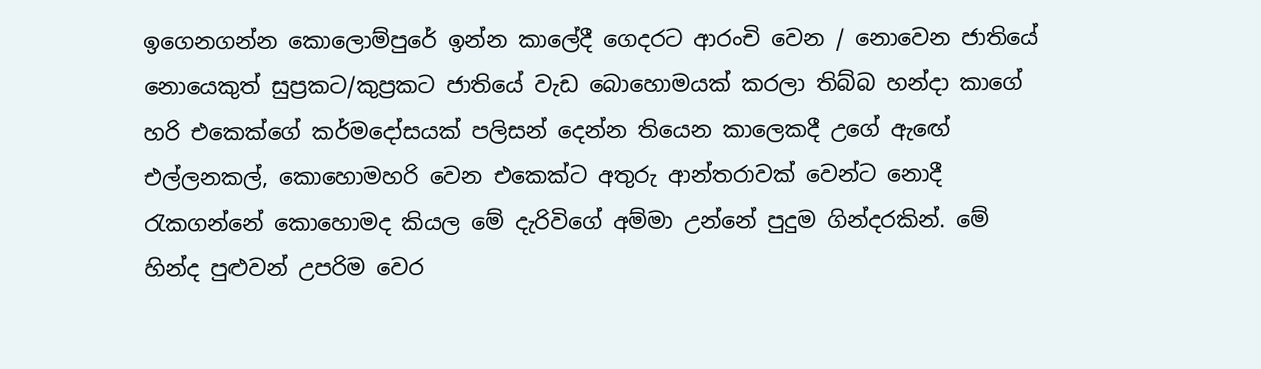ඉගෙනගන්න කොලොම්පුරේ ඉන්න කාලේදී ගෙදරට ආරංචි වෙන / නොවෙන ජාතියේ නොයෙකුත් සුප්‍රකට/කුප්‍රකට ජාතියේ වැඩ බොහොමයක් කරලා තිබ්බ හන්දා කාගේ හරි එකෙක්ගේ කර්මදෝසයක් පලිසන් දෙන්න තියෙන කාලෙකදී උගේ ඇඟේ එල්ලනකල්, කොහොමහරි වෙන එකෙක්ට අතුරු ආන්තරාවක් වෙන්ට නොදී රැකගන්නේ කොහොමද කියල මේ දැරිවිගේ අම්මා උන්නේ පුදුම ගින්දරකින්. මේ හින්ද පුළුවන් උපරිම වෙර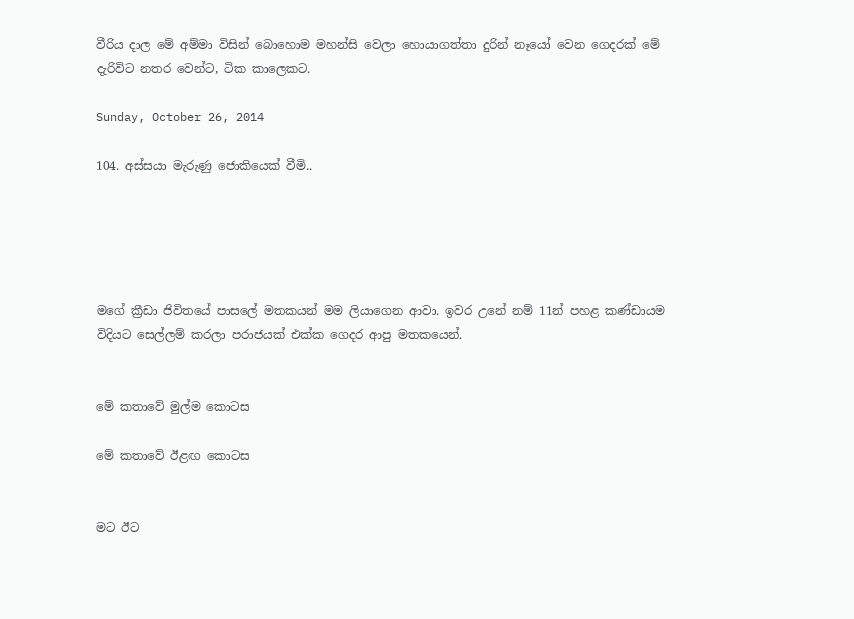වීරිය දාල මේ අම්මා විසින් බොහොම මහන්සි වෙලා හොයාගත්තා දුරින් නෑයෝ වෙන ගෙදරක් මේ දැරිවිට නතර වෙන්ට, ටික කාලෙකට.

Sunday, October 26, 2014

104. අස්සයා මැරුණු ජොකියෙක් වීමි..





මගේ ක්‍රීඩා ජිවිතයේ පාසලේ මතකයන් මම ලියාගෙන ආවා. ඉවර උනේ නම් 11න් පහළ කණ්ඩායම විදියට සෙල්ලම් කරලා පරාජයක් එක්ක ගෙදර ආපු මතකයෙන්.


මේ කතාවේ මුල්ම කොටස

මේ කතාවේ ඊළඟ කොටස


මට ඊට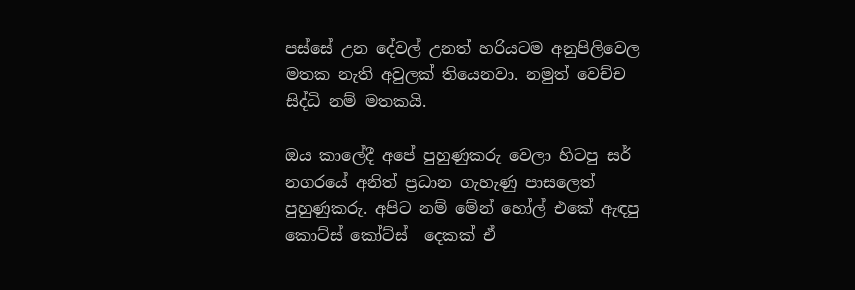පස්සේ උන දේවල් උනත් හරියටම අනුපිලිවෙල මතක නැති අවුලක් තියෙනවා. නමුත් වෙච්ච සිද්ධි නම් මතකයි.

ඔය කාලේදී අපේ පුහුණුකරු වෙලා හිටපු සර් නගරයේ අනිත් ප්‍රධාන ගැහැණු පාසලෙත් පුහුණුකරු. අපිට නම් මේන් හෝල් එකේ ඇඳපු කොට්ස් කෝට්ස්  දෙකක් ඒ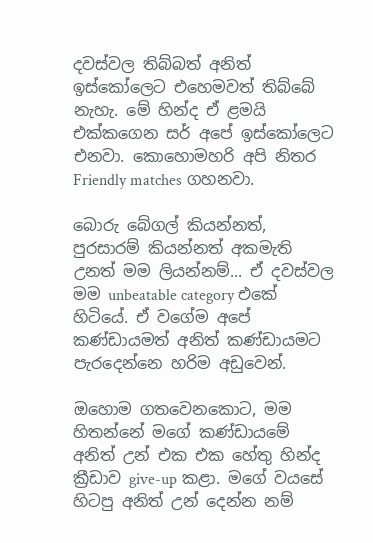දවස්වල තිබ්බත් අනිත් ඉස්කෝලෙට එහෙමවත් තිබ්බේ නැහැ. මේ හින්ද ඒ ළමයි එක්කගෙන සර් අපේ ඉස්කෝලෙට එනවා. කොහොමහරි අපි නිතර Friendly matches ගහනවා.

බොරු බේගල් කියන්නත්, පුරසාරම් කියන්නත් අකමැති උනත් මම ලියන්නම්... ඒ දවස්වල මම unbeatable category එකේ හිටියේ. ඒ වගේම අපේ කණ්ඩායමත් අනිත් කණ්ඩායමට පැරදෙන්නෙ හරිම අඩුවෙන්.

ඔහොම ගතවෙනකොට, මම හිතන්නේ මගේ කණ්ඩායමේ අනිත් උන් එක එක හේතු හින්ද ක්‍රීඩාව give-up කළා. මගේ වයසේ හිටපු අනිත් උන් දෙන්න නම්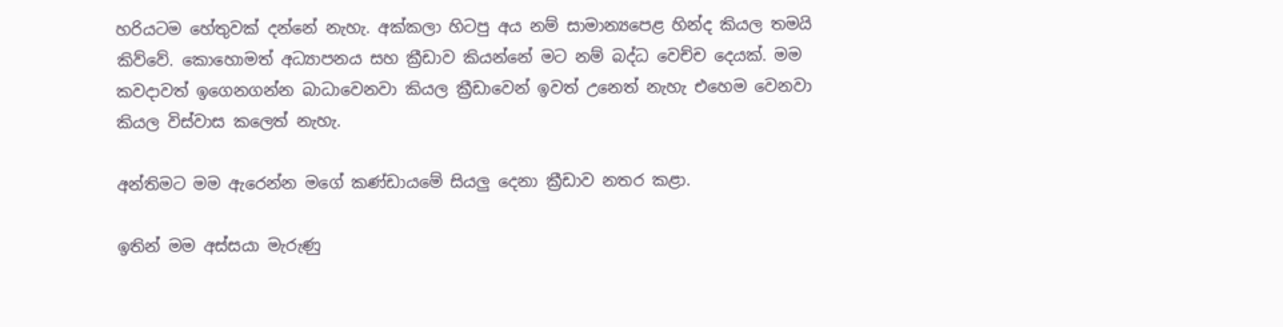හරියටම හේතුවක් දන්නේ නැහැ. අක්කලා හිටපු අය නම් සාමාන්‍යපෙළ හින්ද කියල තමයි කිව්වේ. කොහොමත් අධ්‍යාපනය සහ ක්‍රීඩාව කියන්නේ මට නම් බද්ධ වෙච්ච දෙයක්. මම කවදාවත් ඉගෙනගන්න බාධාවෙනවා කියල ක්‍රීඩාවෙන් ඉවත් උනෙත් නැහැ එහෙම වෙනවා කියල විස්වාස කලෙත් නැහැ.

අන්තිමට මම ඇරෙන්න මගේ කණ්ඩායමේ සියලු දෙනා ක්‍රීඩාව නතර කළා.

ඉතින් මම අස්සයා මැරුණු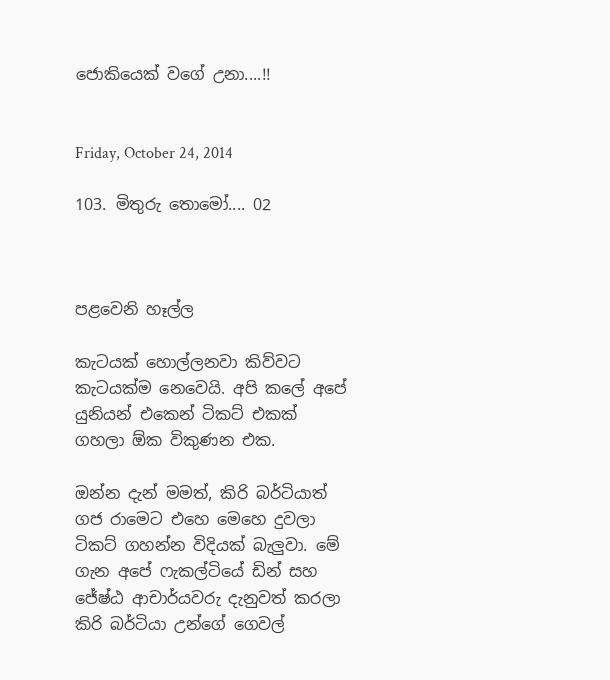ජොකියෙක් වගේ උනා....!!


Friday, October 24, 2014

103. මිතුරු තොමෝ.... 02



පළවෙනි හෑල්ල

කැටයක් හොල්ලනවා කිව්වට කැටයක්ම නෙවෙයි. අපි කලේ අපේ යුනියන් එකෙන් ටිකට් එකක් ගහලා ඕක විකුණන එක.

ඔන්න දැන් මමත්, කිරි බර්ටියාත් ගජ රාමෙට එහෙ මෙහෙ දුවලා ටිකට් ගහන්න විදියක් බැලුවා. මේ ගැන අපේ ෆැකල්ටියේ ඩින් සහ ජේෂ්ඨ ආචාර්යවරු දැනුවත් කරලා කිරි බර්ටියා උන්ගේ ගෙවල්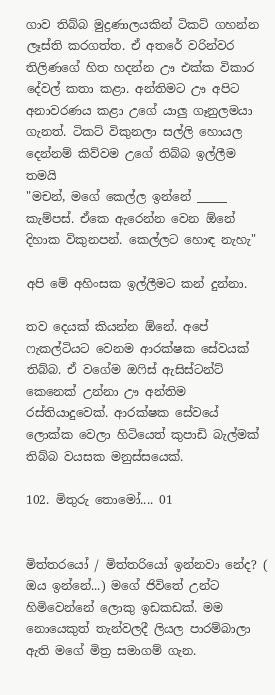ගාව තිබ්බ මුද්‍රණාලයකින් ටිකට් ගහන්න ලෑස්ති කරගත්ත. ඒ අතරේ වරින්වර තිලිණගේ හිත හදන්න ඌ එක්ක විකාර දේවල් කතා කළා. අන්තිමට ඌ අපිට අනාවරණය කළා උගේ යාලු ගෑනුලමයා ගැනත්. ටිකට් විකුනලා සල්ලි හොයල දෙන්නම් කිව්වම උගේ තිබ්බ ඉල්ලීම තමයි
"මචන්, මගේ කෙල්ල ඉන්නේ _____ කැම්පස්. ඒකෙ ඇරෙන්න වෙන ඕනේ දිහාක විකුනපන්. කෙල්ලට හොඳ නැහැ"

අපි මේ අහිංසක ඉල්ලීමට කන් දුන්නා.

තව දෙයක් කියන්න ඕනේ. අපේ ෆැකල්ටියට වෙනම ආරක්ෂක සේවයක් තිබ්බ. ඒ වගේම ඔෆිස් ඇසිස්ටන්ට් කෙනෙක් උන්නා ඌ අන්තිම රස්තියාදුවෙක්. ආරක්ෂක සේවයේ ලොක්ක වෙලා හිටියෙත් කුපාඩි බැල්මක් තිබ්බ වයසක මනුස්සයෙක්.

102. මිතුරු තොමෝ.... 01


මිත්තරයෝ / මිත්තරියෝ ඉන්නවා නේද? ( ඔය ඉන්නේ...) මගේ ජිවිතේ උන්ට හිමිවෙන්නේ ලොකු ඉඩකඩක්. මම නොයෙකුත් තැන්වලදී ලියල පාරම්බාලා ඇති මගේ මිත්‍ර සමාගම් ගැන.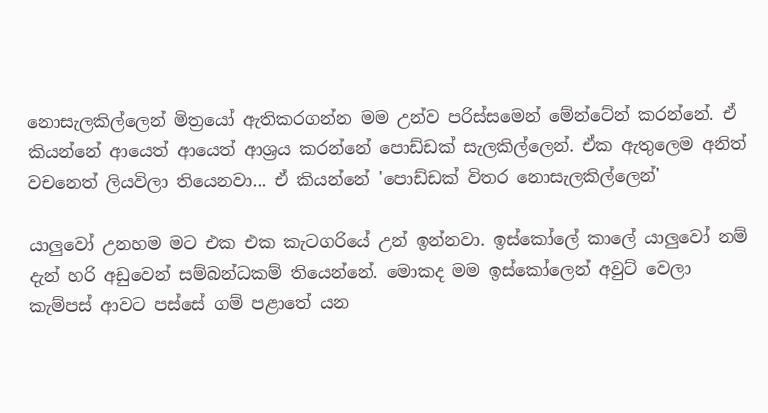නොසැලකිල්ලෙන් මිත්‍රයෝ ඇතිකරගන්න මම උන්ව පරිස්සමෙන් මේන්ටේන් කරන්නේ. ඒ කියන්නේ ආයෙත් ආයෙත් ආශ්‍රය කරන්නේ පොඩ්ඩක් සැලකිල්ලෙන්. ඒක ඇතුලෙම අනිත් වචනෙත් ලියවිලා තියෙනවා... ඒ කියන්නේ 'පොඩ්ඩක් විතර නොසැලකිල්ලෙන්'

යාලුවෝ උනහම මට එක එක කැටගරියේ උන් ඉන්නවා. ඉස්කෝලේ කාලේ යාලුවෝ නම් දැන් හරි අඩුවෙන් සම්බන්ධකම් තියෙන්නේ. මොකද මම ඉස්කෝලෙන් අවුට් වෙලා කැම්පස් ආවට පස්සේ ගම් පළාතේ යන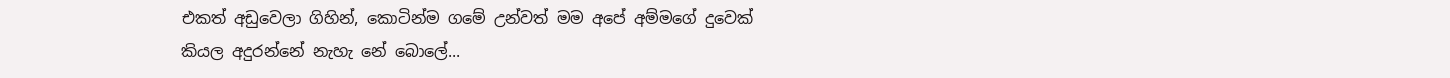එකත් අඩුවෙලා ගිහින්, කොටින්ම ගමේ උන්වත් මම අපේ අම්මගේ දුවෙක් කියල අදුරන්නේ නැහැ නේ බොලේ...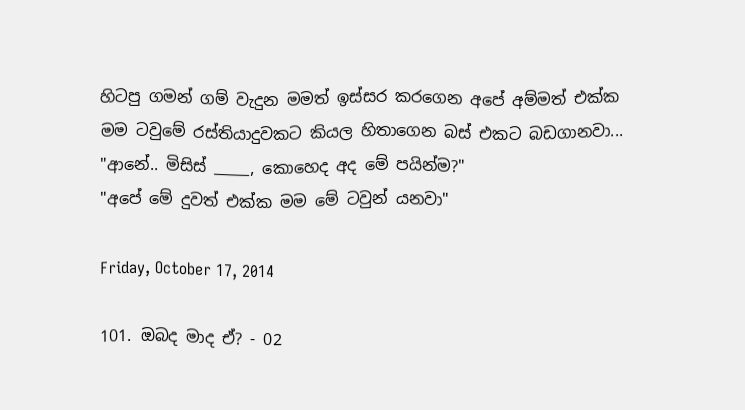හිටපු ගමන් ගම් වැදුන මමත් ඉස්සර කරගෙන අපේ අම්මත් එක්ක මම ටවුමේ රස්තියාදුවකට කියල හිතාගෙන බස් එකට බඩගානවා...
"ආනේ.. මිසිස් _____, කොහෙද අද මේ පයින්ම?"
"අපේ මේ දුවත් එක්ක මම මේ ටවුන් යනවා"

Friday, October 17, 2014

101. ඔබද මාද ඒ? - 02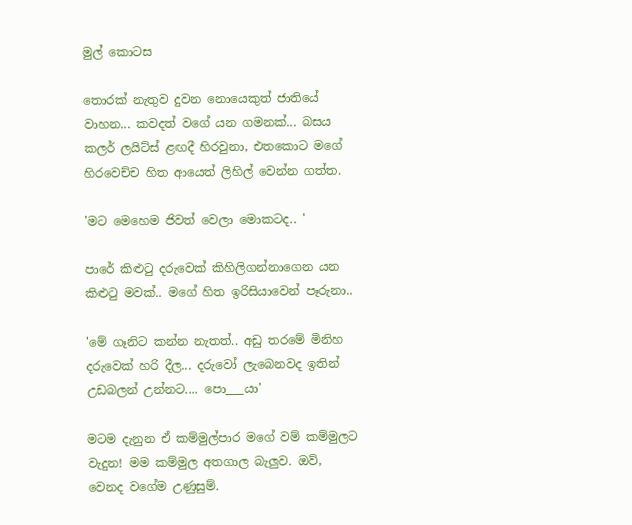මුල් කොටස

තොරක් නැතුව දුවන නොයෙකුත් ජාතියේ වාහන... කවදත් වගේ යන ගමනක්... බසය කලර් ලයිට්ස් ළඟදී හිරවුනා, එතකොට මගේ හිරවෙච්ච හිත ආයෙත් ලිහිල් වෙන්න ගත්ත.

'මට මෙහෙම ජිවත් වෙලා මොකටද.. '

පාරේ කිළුටු දරුවෙක් කිහිලිගන්නාගෙන යන කිළුටු මවක්.. මගේ හිත ඉරිසියාවෙන් පෑරුනා..

'මේ ගෑනිට කන්න නැතත්.. අඩු තරමේ මිනිහ දරුවෙක් හරි දීල... දරුවෝ ලැබෙනවද ඉතින් උඩබලන් උන්නට.... පො___යා'

මටම දැනුන ඒ කම්මුල්පාර මගේ වම් කම්මුලට වැදුන! මම කම්මුල අතගාල බැලුව. ඔව්, වෙනද වගේම උණුසුම්.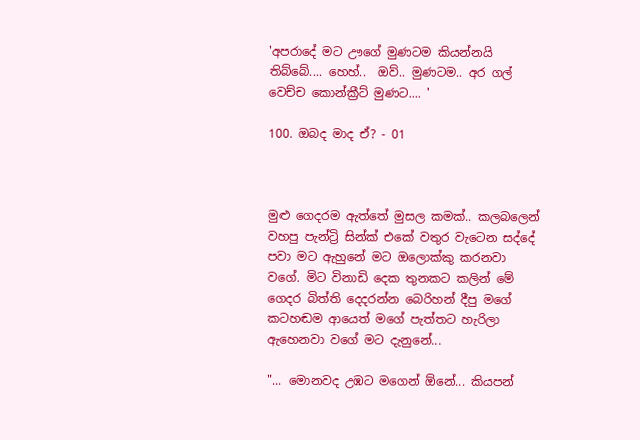'අපරාදේ මට ඌගේ මුණටම කියන්නයි තිබ්බේ.... හෙහ්..  ඔව්.. මුණටම.. අර ගල් වෙච්ච කොන්ක්‍රීට් මුණට.... '

100. ඔබද මාද ඒ? - 01



මුළු ගෙදරම ඇත්තේ මුසල කමක්.. කලබලෙන් වහපු පැන්ට්‍රි සින්ක් එකේ වතුර වැටෙන සද්දේ පවා මට ඇහුනේ මට ඔලොක්කු කරනවා වගේ. මිට විනාඩි දෙක තුනකට කලින් මේ ගෙදර බිත්ති දෙදරන්න බෙරිහන් දීපු මගේ කටහඬම ආයෙත් මගේ පැත්තට හැරිලා ඇහෙනවා වගේ මට දැනුනේ...

"... මොනවද උඹට මගෙන් ඕනේ... කියපන්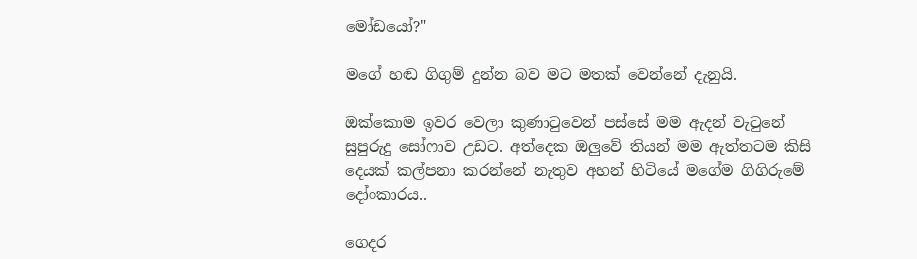මෝඩයෝ?"

මගේ හඬ ගිගුම් දුන්න බව මට මතක් වෙන්නේ දැනුයි.

ඔක්කොම ඉවර වෙලා කුණාටුවෙන් පස්සේ මම ඇදන් වැටුනේ සුපුරුදු සෝෆාව උඩට. අත්දෙක ඔලුවේ තියන් මම ඇත්තටම කිසි දෙයක් කල්පනා කරන්නේ නැතුව අහන් හිටියේ මගේම ගිගිරුමේ දෝංකාරය..

ගෙදර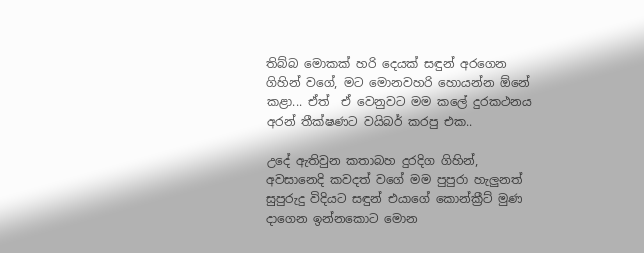තිබ්බ මොකක් හරි දෙයක් සඳුන් අරගෙන ගිහින් වගේ, මට මොනවහරි හොයන්න ඕනේ කළා... ඒත්  ඒ වෙනුවට මම කලේ දුරකථනය අරන් තීක්ෂණට වයිබර් කරපු එක..

උදේ ඇතිවුන කතාබහ දුරදිග ගිහින්, අවසානෙදි කවදත් වගේ මම පුපුරා හැලුනත් සුපුරුදු විදියට සඳුන් එයාගේ කොන්ක්‍රීට් මුණ දාගෙන ඉන්නකොට මොන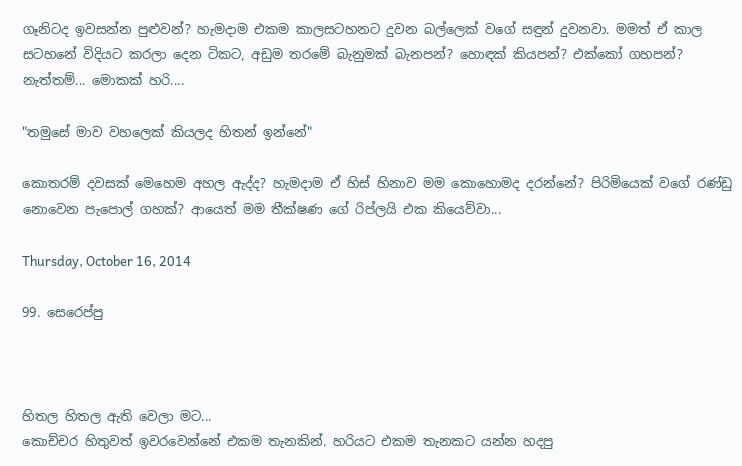ගෑනිටද ඉවසන්න පුළුවන්? හැමදාම එකම කාලසටහනට දුවන බල්ලෙක් වගේ සඳුන් දුවනවා. මමත් ඒ කාල සටහනේ විදියට කරලා දෙන ටිකට, අඩුම තරමේ බැනුමක් බැනපන්? හොඳක් කියපන්? එක්කෝ ගහපන්? නැත්තම්... මොකක් හරි....

"තමුසේ මාව වහලෙක් කියලද හිතන් ඉන්නේ"

කොතරම් දවසක් මෙහෙම අහල ඇද්ද? හැමදාම ඒ හිස් හිනාව මම කොහොමද දරන්නේ? පිරිමියෙක් වගේ රණ්ඩු නොවෙන පැපොල් ගහක්? ආයෙත් මම තීක්ෂණ ගේ රිප්ලයි එක කියෙව්වා...

Thursday, October 16, 2014

99. සෙරෙප්පු



හිතල හිතල ඇති වෙලා මට...
කොච්චර හිතුවත් ඉවරවෙන්නේ එකම තැනකින්. හරියට එකම තැනකට යන්න හදපු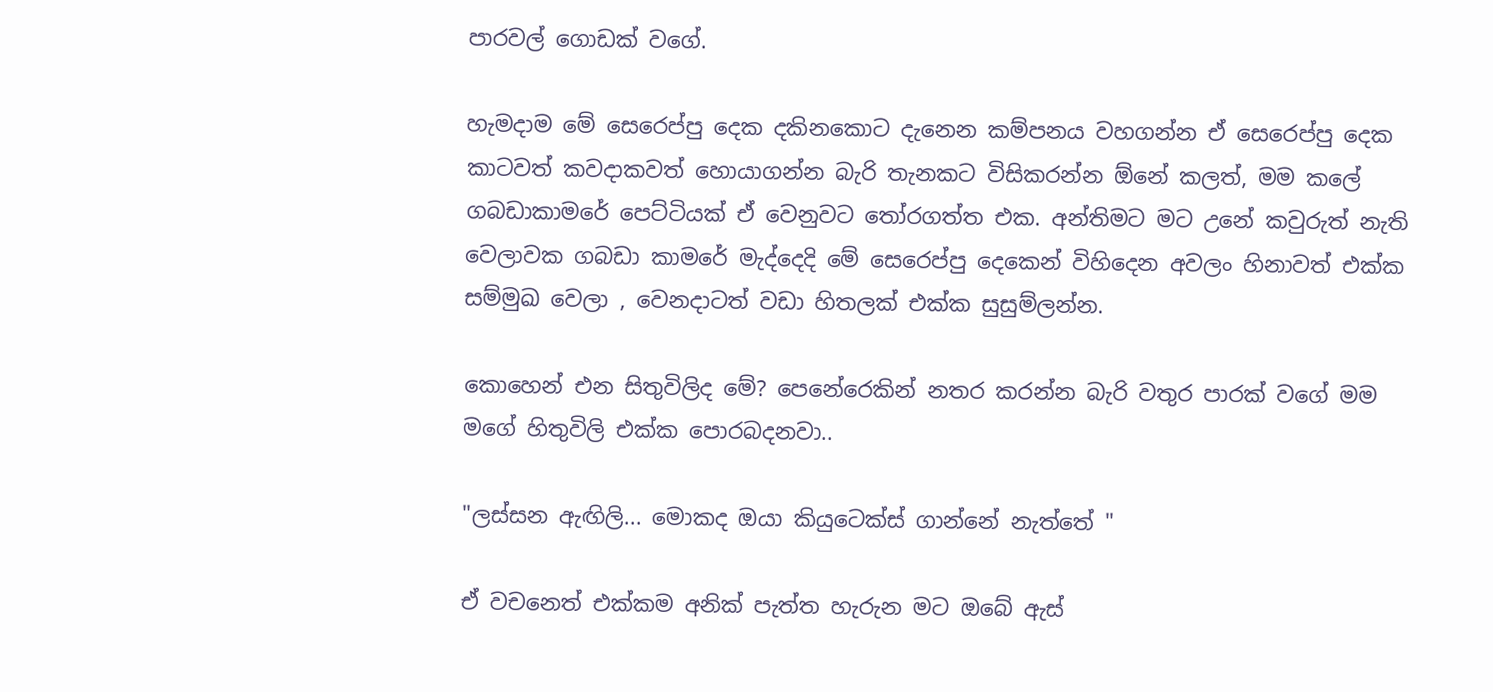පාරවල් ගොඩක් වගේ.

හැමදාම මේ සෙරෙප්පු දෙක දකිනකොට දැනෙන කම්පනය වහගන්න ඒ සෙරෙප්පු දෙක කාටවත් කවදාකවත් හොයාගන්න බැරි තැනකට විසිකරන්න ඕනේ කලත්, මම කලේ ගබඩාකාමරේ පෙට්ටියක් ඒ වෙනුවට තෝරගත්ත එක. අන්තිමට මට උනේ කවුරුත් නැති වෙලාවක ගබඩා කාමරේ මැද්දෙදි මේ සෙරෙප්පු දෙකෙන් විහිදෙන අවලං හිනාවත් එක්ක සම්මුඛ වෙලා , වෙනදාටත් වඩා හිතලක් එක්ක සුසුම්ලන්න.

කොහෙන් එන සිතුවිලිද මේ? පෙනේරෙකින් නතර කරන්න බැරි වතුර පාරක් වගේ මම මගේ හිතුවිලි එක්ක පොරබදනවා..

"ලස්සන ඇඟිලි... මොකද ඔයා කියුටෙක්ස් ගාන්නේ නැත්තේ "

ඒ වචනෙත් එක්කම අනික් පැත්ත හැරුන මට ඔබේ ඇස්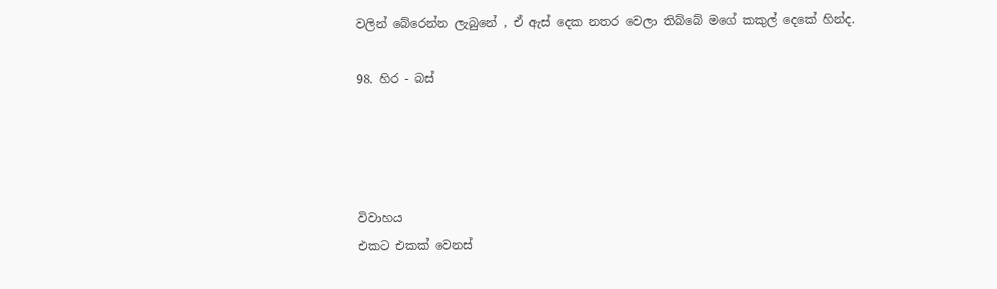වලින් බේරෙන්න ලැබුනේ , ඒ ඇස් දෙක නතර වෙලා තිබ්බේ මගේ කකුල් දෙකේ හින්ද.

98. හිර - බස්




විවාහය
එකට එකක් වෙනස්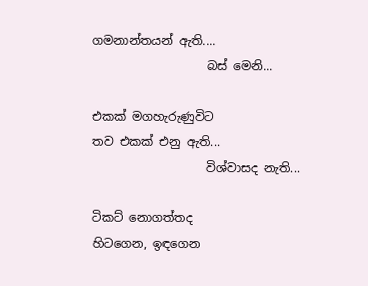ගමනාන්තයන් ඇති....
                   බස් මෙනි...

එකක් මගහැරුණුවිට
තව එකක් එනු ඇති...
                   විශ්වාසද නැති...

ටිකට් නොගත්තද
හිටගෙන, ඉඳගෙන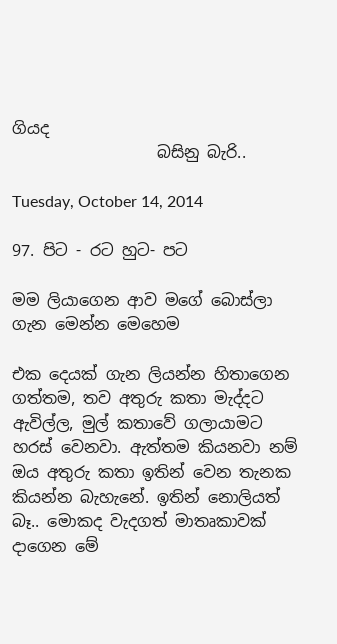ගියද
                  බසිනු බැරි..

Tuesday, October 14, 2014

97. පිට - රට හුට- පට

මම ලියාගෙන ආව මගේ බොස්ලා ගැන මෙන්න මෙහෙම

එක දෙයක් ගැන ලියන්න හිතාගෙන ගත්තම, තව අතුරු කතා මැද්දට ඇවිල්ල, මුල් කතාවේ ගලායාමට හරස් වෙනවා. ඇත්තම කියනවා නම් ඔය අතුරු කතා ඉතින් වෙන තැනක කියන්න බැහැනේ. ඉතින් නොලියත් බෑ.. මොකද වැදගත් මාතෘකාවක් දාගෙන මේ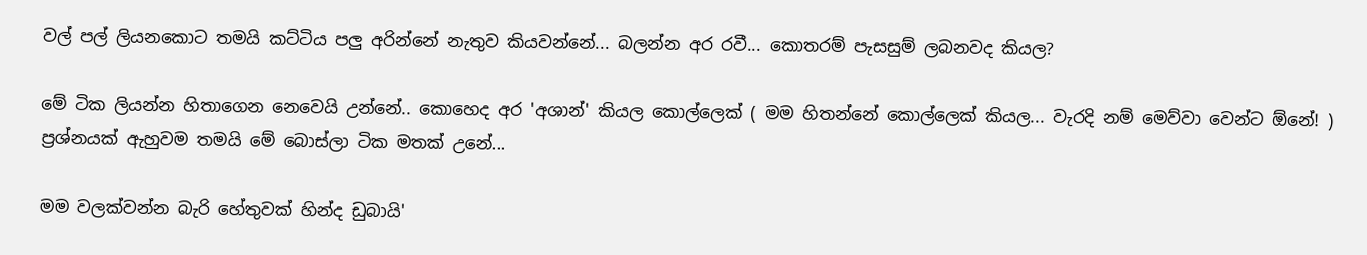වල් පල් ලියනකොට තමයි කට්ටිය පලු අරින්නේ නැතුව කියවන්නේ... බලන්න අර රවී... කොතරම් පැසසුම් ලබනවද කියල?

මේ ටික ලියන්න හිතාගෙන නෙවෙයි උන්නේ.. කොහෙද අර 'අශාන්' කියල කොල්ලෙක් ( මම හිතන්නේ කොල්ලෙක් කියල... වැරදි නම් මෙව්වා වෙන්ට ඕනේ! ) ප්‍රශ්නයක් ඇහුවම තමයි මේ බොස්ලා ටික මතක් උනේ...

මම වලක්වන්න බැරි හේතුවක් හින්ද ඩුබායි'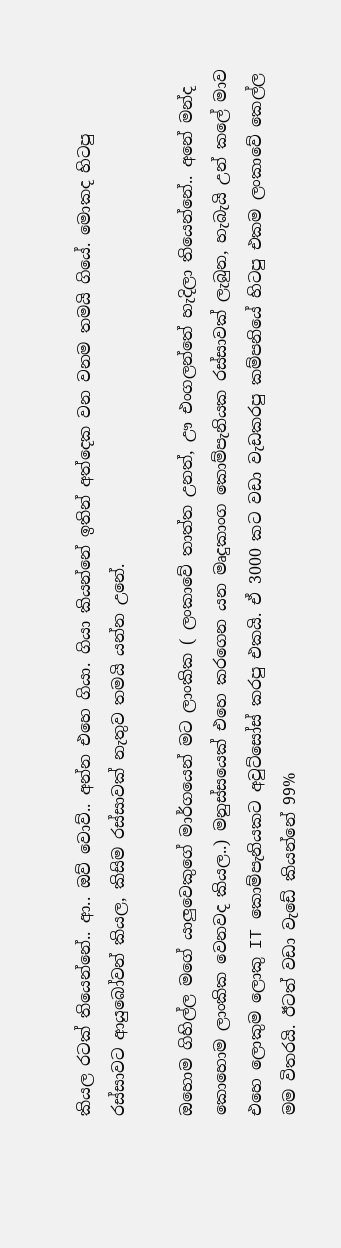කියල රටක් තියෙන්නේ.. ආ.. ඔව් වොව්.. අන්න එහෙ ගියා. ගියා කියන්නේ ඉතින් අත්දෙක වන වනම තමයි ගියේ. මොකද හිටපු රස්සාවට ආයුබෝවන් කියල, කිසිම රස්සාවක් නැතුව තමයි යන්න උනේ.

ඔහොම ගිහිල්ල මගේ යාලුවෙකුගේ මාර්ගයෙන් මට ලාංකික ( ලංකාවේ තාත්ත උනත්, ඌ එංගලන්තේ හැදිලා තියෙන්නේ.. අනේ මන්ද කොහොම ලාංකික වෙනවද කියල..) මනුස්සයෙක් එහෙ කරගෙන යන මෘදුකාංග කොම්පැනියක රස්සාවක් ලැබුන, හැබැයි උන් කලේ මාව එහෙ ලොකුම ලොකු IT කොම්පැනියකට අවුට්සෝස් කරපු එකයි. ඒ 3000 කට වඩා වැඩකරපු කම්පනියේ හිටපු එකම ලංකාවේ කෙල්ල මම විතරයි. ඊටත් වඩා වැඩේ කියන්නේ 99%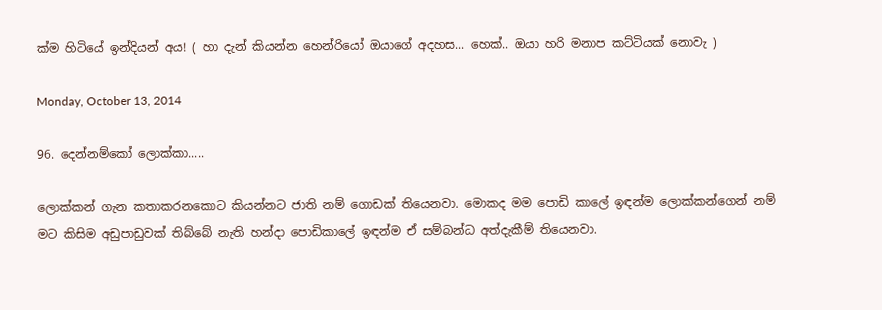ක්ම හිටියේ ඉන්දියන් අය! ( හා දැන් කියන්න හෙන්රියෝ ඔයාගේ අදහස... හෙක්.. ඔයා හරි මනාප කට්ටියක් නොවැ )

Monday, October 13, 2014

96. දෙන්නම්කෝ ලොක්කා.....

ලොක්කන් ගැන කතාකරනකොට කියන්නට ජාති නම් ගොඩක් තියෙනවා. මොකද මම පොඩි කාලේ ඉඳන්ම ලොක්කන්ගෙන් නම් මට කිසිම අඩුපාඩුවක් තිබ්බේ නැති හන්දා පොඩිකාලේ ඉඳන්ම ඒ සම්බන්ධ අත්දැකීම් තියෙනවා.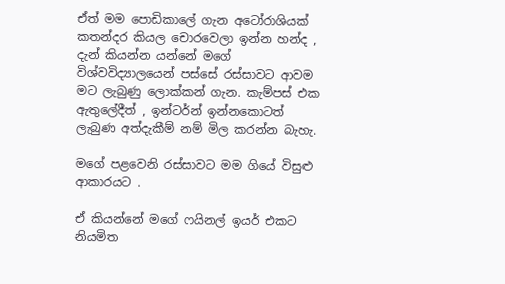ඒත් මම පොඩිකාලේ ගැන අටෝරාශියක් කතන්දර කියල චොරවෙලා ඉන්න හන්ද , දැන් කියන්න යන්නේ මගේ විශ්වවිද්‍යාලයෙන් පස්සේ රස්සාවට ආවම මට ලැබුණු ලොක්කන් ගැන. කැම්පස් එක ඇතුලේදීත් , ඉන්ටර්න් ඉන්නකොටත් ලැබුණ අත්දැකීම් නම් මිල කරන්න බැහැ.

මගේ පළවෙනි රස්සාවට මම ගියේ විසුළු ආකාරයට .

ඒ කියන්නේ මගේ ෆයිනල් ඉයර් එකට නියමිත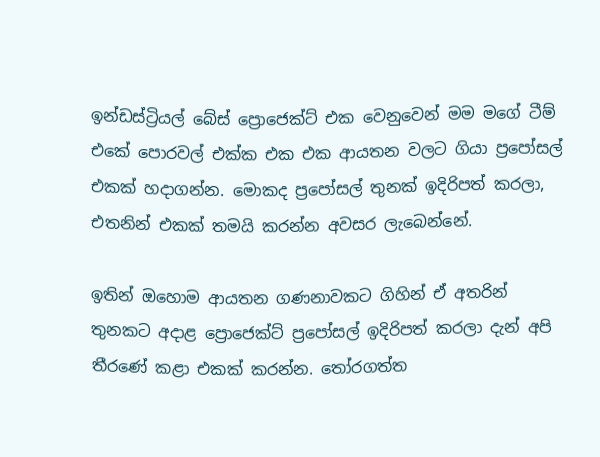ඉන්ඩස්ට්‍රියල් බේස් ප්‍රොජෙක්ට් එක වෙනුවෙන් මම මගේ ටීම් එකේ පොරවල් එක්ක එක එක ආයතන වලට ගියා ප්‍රපෝසල් එකක් හදාගන්න. මොකද ප්‍රපෝසල් තුනක් ඉදිරිපත් කරලා, එතනින් එකක් තමයි කරන්න අවසර ලැබෙන්නේ.

ඉතින් ඔහොම ආයතන ගණනාවකට ගිහින් ඒ අතරින් තුනකට අදාළ ප්‍රොජෙක්ට් ප්‍රපෝසල් ඉදිරිපත් කරලා දැන් අපි තීරණේ කළා එකක් කරන්න. තෝරගත්ත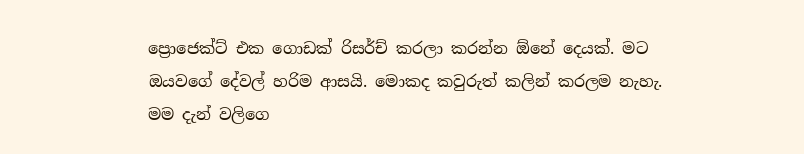ප්‍රොජෙක්ට් එක ගොඩක් රිසර්ච් කරලා කරන්න ඕනේ දෙයක්. මට ඔයවගේ දේවල් හරිම ආසයි. මොකද කවුරුත් කලින් කරලම නැහැ. මම දැන් වලිගෙ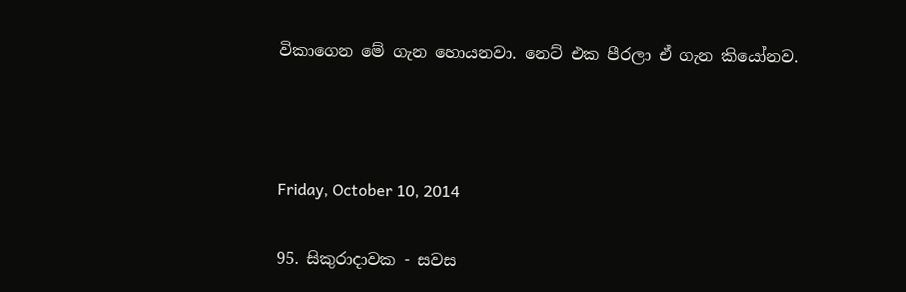විකාගෙන මේ ගැන හොයනවා. නෙට් එක පීරලා ඒ ගැන කියෝනව.



Friday, October 10, 2014

95. සිකුරාදාවක - සවස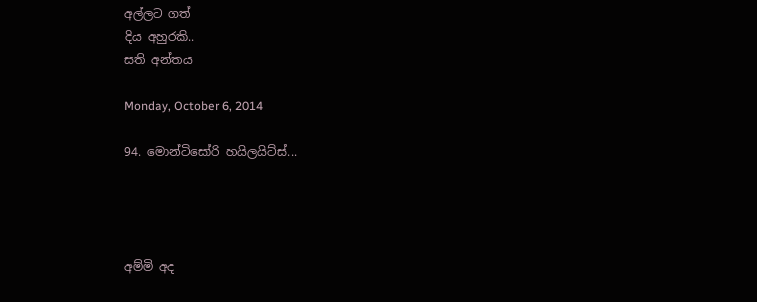අල්ලට ගත්
දිය අහුරකි..
සති අන්තය

Monday, October 6, 2014

94. මොන්ටිසෝරි හයිලයිට්ස්...




අම්මි අද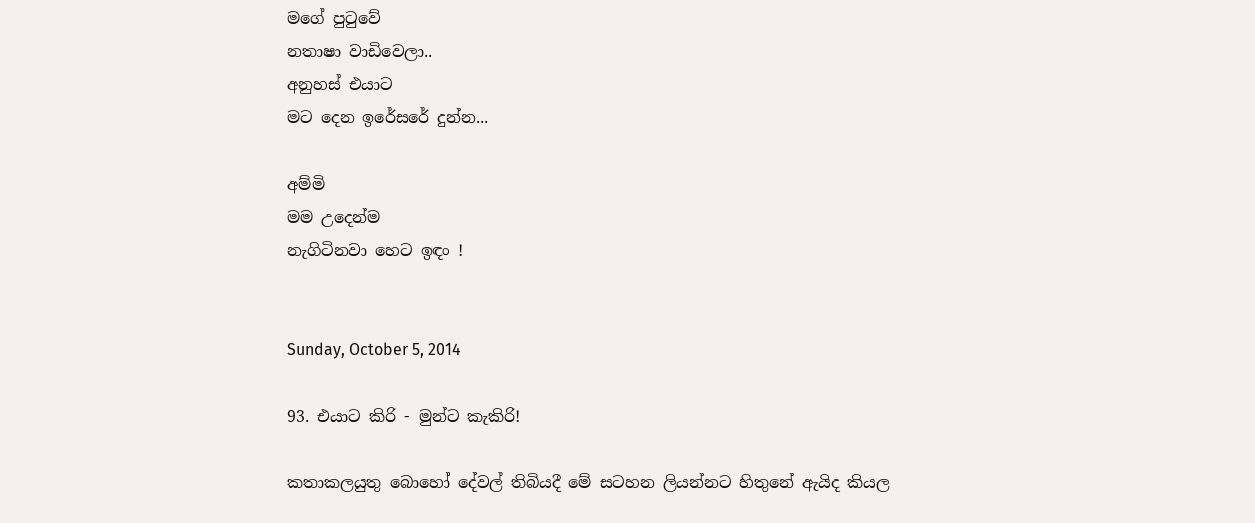මගේ පුටුවේ
නතාෂා වාඩිවෙලා..
අනුහස් එයාට
මට දෙන ඉරේසරේ දුන්න...

අම්මි
මම උදෙන්ම
නැගිටිනවා හෙට ඉඳං !


Sunday, October 5, 2014

93. එයාට කිරි - මුන්ට කැකිරි!

කතාකලයුතු බොහෝ දේවල් තිබියදී මේ සටහන ලියන්නට හිතුනේ ඇයිද කියල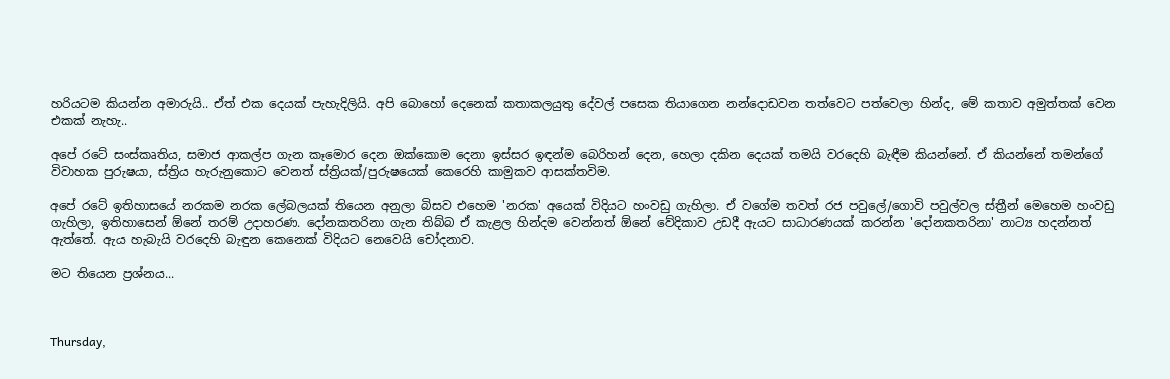හරියටම කියන්න අමාරුයි.. ඒත් එක දෙයක් පැහැදිලියි. අපි බොහෝ දෙනෙක් කතාකලයුතු දේවල් පසෙක තියාගෙන නන්දොඩවන තත්වෙට පත්වෙලා හින්ද, මේ කතාව අමුත්තක් වෙන එකක් නැහැ..

අපේ රටේ සංස්කෘතිය, සමාජ ආකල්ප ගැන කෑමොර දෙන ඔක්කොම දෙනා ඉස්සර ඉඳන්ම බෙරිහන් දෙන, හෙලා දකින දෙයක් තමයි වරදෙහි බැඳීම කියන්නේ. ඒ කියන්නේ තමන්ගේ විවාහක පුරුෂයා, ස්ත්‍රිය හැරුනුකොට වෙනත් ස්ත්‍රියක්/පුරුෂයෙක් කෙරෙහි කාමුකව ආසක්තවිම.

අපේ රටේ ඉතිහාසයේ නරකම නරක ලේබලයක් තියෙන අනුලා බිසව එහෙම 'නරක' අයෙක් විදියට හංවඩු ගැහිලා. ඒ වගේම තවත් රජ පවුලේ/ගොවි පවුල්වල ස්ත්‍රීන් මෙහෙම හංවඩු ගැහිලා, ඉතිහාසෙන් ඕනේ තරම් උදාහරණ. දෝනකතරිනා ගැන තිබ්බ ඒ කැළල හින්දම වෙන්නත් ඕනේ වේදිකාව උඩදී ඇයට සාධාරණයක් කරන්න 'දෝනකතරිනා' නාට්‍ය හදන්නත් ඇත්තේ. ඇය හැබැයි වරදෙහි බැඳුන කෙනෙක් විදියට නෙවෙයි චෝදනාව.

මට තියෙන ප්‍රශ්නය...



Thursday,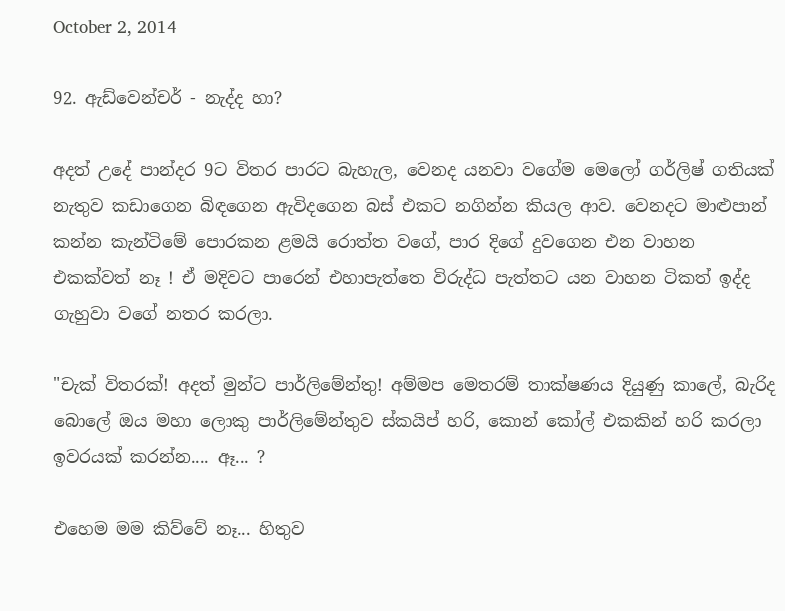October 2, 2014

92. ඇඩ්වෙන්චර් - නැද්ද හා?

අදත් උදේ පාන්දර 9ට විතර පාරට බැහැල, වෙනද යනවා වගේම මෙලෝ ගර්ලිෂ් ගතියක් නැතුව කඩාගෙන බිඳගෙන ඇවිදගෙන බස් එකට නගින්න කියල ආව. වෙනදට මාළුපාන් කන්න කැන්ටිමේ පොරකන ළමයි රොත්ත වගේ, පාර දිගේ දුවගෙන එන වාහන එකක්වත් නෑ ! ඒ මදිවට පාරෙන් එහාපැත්තෙ විරුද්ධ පැත්තට යන වාහන ටිකත් ඉද්ද ගැහුවා වගේ නතර කරලා.

"චැක් විතරක්! අදත් මුන්ට පාර්ලිමේන්තු! අම්මප මෙතරම් තාක්ෂණය දියුණු කාලේ, බැරිද බොලේ ඔය මහා ලොකු පාර්ලිමේන්තුව ස්කයිප් හරි, කොන් කෝල් එකකින් හරි කරලා ඉවරයක් කරන්න.... ඈ... ?

එහෙම මම කිව්වේ නෑ... හිතුව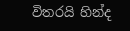විතරයි හින්ද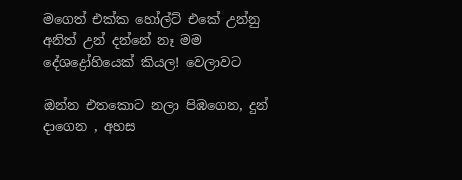මගෙත් එක්ක හෝල්ට් එකේ උන්නු අනිත් උන් දන්නේ නෑ මම දේශද්‍රෝහියෙක් කියල! වෙලාවට

ඔන්න එතකොට නලා පිඹගෙන, දුන් දාගෙන , අහස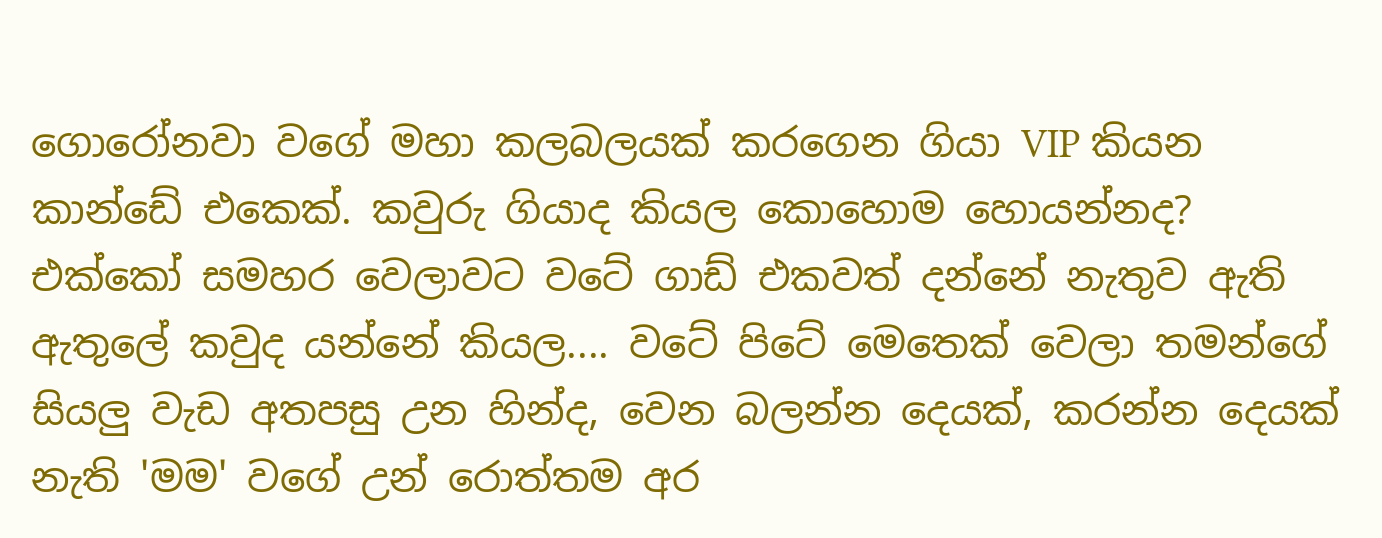ගොරෝනවා වගේ මහා කලබලයක් කරගෙන ගියා VIP කියන කාන්ඩේ එකෙක්. කවුරු ගියාද කියල කොහොම හොයන්නද? එක්කෝ සමහර වෙලාවට වටේ ගාඩ් එකවත් දන්නේ නැතුව ඇති ඇතුලේ කවුද යන්නේ කියල.... වටේ පිටේ මෙතෙක් වෙලා තමන්ගේ සියලු වැඩ අතපසු උන හින්ද, වෙන බලන්න දෙයක්, කරන්න දෙයක් නැති 'මම' වගේ උන් රොත්තම අර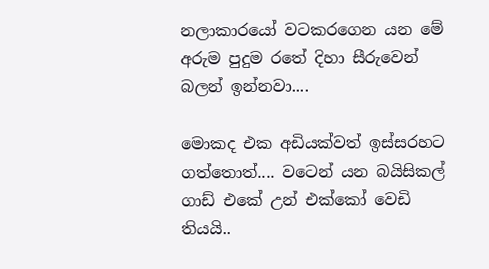නලාකාරයෝ වටකරගෙන යන මේ අරුම පුදුම රතේ දිහා සීරුවෙන් බලන් ඉන්නවා....

මොකද එක අඩියක්වත් ඉස්සරහට ගත්තොත්.... වටෙන් යන බයිසිකල් ගාඩ් එකේ උන් එක්කෝ වෙඩි තියයි..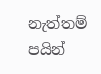නැත්තම් පයින්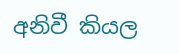අනිවී කියල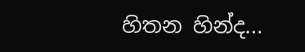හිතන හින්ද...